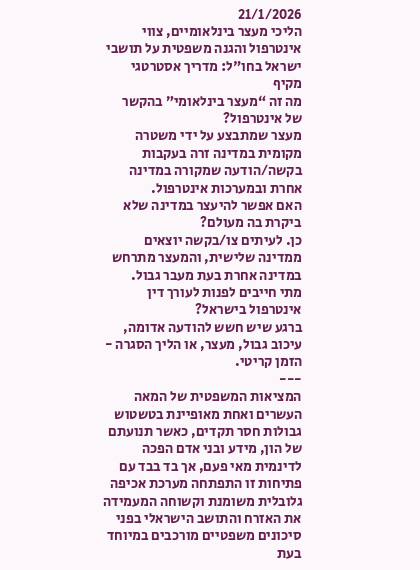21/1/2026
הליכי מעצר בינלאומיים, צווי אינטרפול והגנה משפטית על תושבי ישראל בחו"ל: מדריך אסטרטגי מקיף
מה זה “מעצר בינלאומי” בהקשר של אינטרפול?
מעצר שמתבצע על ידי משטרה מקומית במדינה זרה בעקבות בקשה/הודעה שמקורה במדינה אחרת ובמערכות אינטרפול.
האם אפשר להיעצר במדינה שלא ביקרת בה מעולם?
כן. לעיתים צו/בקשה יוצאים ממדינה שלישית, והמעצר מתרחש במדינה אחרת בעת מעבר גבול.
מתי חייבים לפנות לעורך דין אינטרפול בישראל?
ברגע שיש חשש להודעה אדומה, עיכוב גבול, מעצר, או הליך הסגרה - הזמן קריטי.
---
המציאות המשפטית של המאה העשרים ואחת מאופיינת בטשטוש גבולות חסר תקדים, כאשר תנועתם של הון, מידע ובני אדם הפכה לדינמית מאי פעם, אך בד בבד עם פתיחות זו התפתחה מערכת אכיפה גלובלית משומנת וקשוחה המעמידה את האזרח והתושב הישראלי בפני סיכונים משפטיים מורכבים במיוחד בעת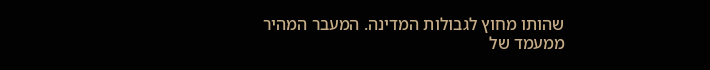שהותו מחוץ לגבולות המדינה. המעבר המהיר ממעמד של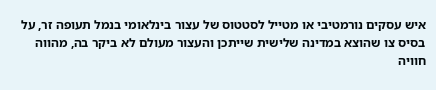איש עסקים נורמטיבי או מטייל לסטטוס של עצור בינלאומי בנמל תעופה זר, על בסיס צו שהוצא במדינה שלישית שייתכן והעצור מעולם לא ביקר בה, מהווה חוויה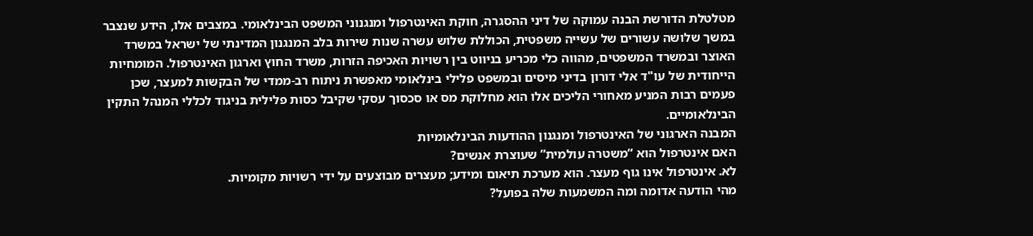מטלטלת הדורשת הבנה עמוקה של דיני ההסגרה, חוקת האינטרפול ומנגנוני המשפט הבינלאומי. במצבים אלו, הידע שנצבר במשך שלושה עשורים של עשייה משפטית, הכוללת שלוש עשרה שנות שירות בלב המנגנון המדינתי של ישראל במשרד האוצר ובמשרד המשפטים, מהווה כלי מכריע בניווט בין רשויות האכיפה הזרות, משרד החוץ וארגון האינטרפול. המומחיות הייחודית של עו"ד אלי דורון בדיני מיסים ובמשפט פלילי בינלאומי מאפשרת ניתוח רב-ממדי של הבקשות למעצר, שכן פעמים רבות המניע מאחורי הליכים אלו הוא מחלוקת מס או סכסוך עסקי שקיבל כסות פלילית בניגוד לכללי המנהל התקין הבינלאומיים.
המבנה הארגוני של האינטרפול ומנגנון ההודעות הבינלאומיות
האם אינטרפול הוא “משטרה עולמית” שעוצרת אנשים?
לא. אינטרפול אינו גוף מעצר. הוא מערכת תיאום ומידע; מעצרים מבוצעים על ידי רשויות מקומיות.
מהי הודעה אדומה ומה המשמעות שלה בפועל?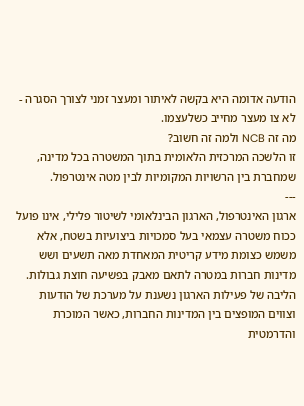הודעה אדומה היא בקשה לאיתור ומעצר זמני לצורך הסגרה - לא צו מעצר מחייב כשלעצמו.
מה זה NCB ולמה זה חשוב?
זו הלשכה המרכזית הלאומית בתוך המשטרה בכל מדינה, שמחברת בין הרשויות המקומיות לבין מטה אינטרפול.
---
ארגון האינטרפול, הארגון הבינלאומי לשיטור פלילי, אינו פועל ככוח משטרה עצמאי בעל סמכויות ביצועיות בשטח, אלא משמש כצומת מידע קריטית המאחדת מאה תשעים ושש מדינות חברות במטרה לתאם מאבק בפשיעה חוצת גבולות. הליבה של פעילות הארגון נשענת על מערכת של הודעות וצווים המופצים בין המדינות החברות, כאשר המוכרת והדרמטית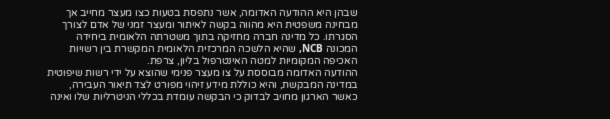שבהן היא ההודעה האדומה, אשר נתפסת בטעות כצו מעצר מחייב אך מבחינה משפטית היא מהווה בקשה לאיתור ומעצר זמני של אדם לצורך הסגרתו. כל מדינה חברה מחזיקה בתוך משטרתה הלאומית ביחידה המכונה NCB, שהיא הלשכה המרכזית הלאומית המקשרת בין רשויות האכיפה המקומיות למטה האינטרפול בליון, צרפת.
ההודעה האדומה מבוססת על צו מעצר פנימי שהוצא על ידי רשות שיפוטית במדינה המבקשת, והיא כוללת מידע זיהוי מפורט לצד תיאור העבירה, כאשר הארגון מחויב לבדוק כי הבקשה עומדת בכללי הניטרליות שלו ואינה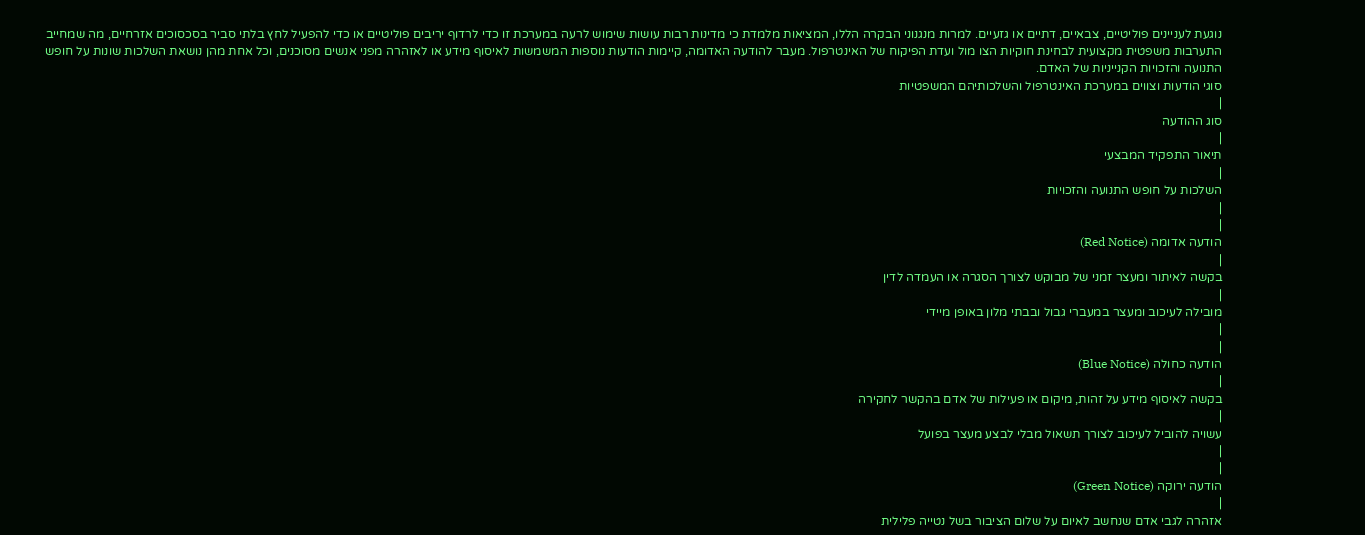נוגעת לעניינים פוליטיים, צבאיים, דתיים או גזעיים. למרות מנגנוני הבקרה הללו, המציאות מלמדת כי מדינות רבות עושות שימוש לרעה במערכת זו כדי לרדוף יריבים פוליטיים או כדי להפעיל לחץ בלתי סביר בסכסוכים אזרחיים, מה שמחייב התערבות משפטית מקצועית לבחינת חוקיות הצו מול ועדת הפיקוח של האינטרפול. מעבר להודעה האדומה, קיימות הודעות נוספות המשמשות לאיסוף מידע או לאזהרה מפני אנשים מסוכנים, וכל אחת מהן נושאת השלכות שונות על חופש התנועה והזכויות הקנייניות של האדם.
סוגי הודעות וצווים במערכת האינטרפול והשלכותיהם המשפטיות
|
סוג ההודעה
|
תיאור התפקיד המבצעי
|
השלכות על חופש התנועה והזכויות
|
|
הודעה אדומה (Red Notice)
|
בקשה לאיתור ומעצר זמני של מבוקש לצורך הסגרה או העמדה לדין
|
מובילה לעיכוב ומעצר במעברי גבול ובבתי מלון באופן מיידי
|
|
הודעה כחולה (Blue Notice)
|
בקשה לאיסוף מידע על זהות, מיקום או פעילות של אדם בהקשר לחקירה
|
עשויה להוביל לעיכוב לצורך תשאול מבלי לבצע מעצר בפועל
|
|
הודעה ירוקה (Green Notice)
|
אזהרה לגבי אדם שנחשב לאיום על שלום הציבור בשל נטייה פלילית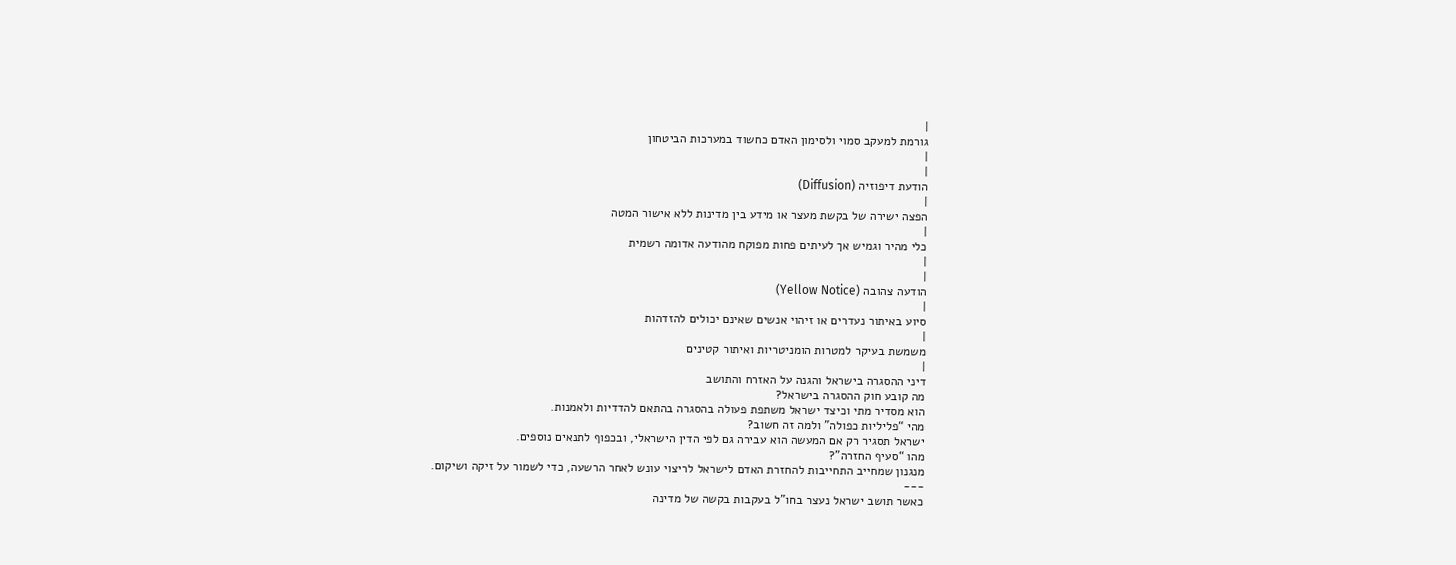|
גורמת למעקב סמוי ולסימון האדם כחשוד במערכות הביטחון
|
|
הודעת דיפוזיה (Diffusion)
|
הפצה ישירה של בקשת מעצר או מידע בין מדינות ללא אישור המטה
|
כלי מהיר וגמיש אך לעיתים פחות מפוקח מהודעה אדומה רשמית
|
|
הודעה צהובה (Yellow Notice)
|
סיוע באיתור נעדרים או זיהוי אנשים שאינם יכולים להזדהות
|
משמשת בעיקר למטרות הומניטריות ואיתור קטינים
|
דיני ההסגרה בישראל והגנה על האזרח והתושב
מה קובע חוק ההסגרה בישראל?
הוא מסדיר מתי וכיצד ישראל משתפת פעולה בהסגרה בהתאם להדדיות ולאמנות.
מהי “פליליות כפולה” ולמה זה חשוב?
ישראל תסגיר רק אם המעשה הוא עבירה גם לפי הדין הישראלי, ובכפוף לתנאים נוספים.
מהו “סעיף החזרה”?
מנגנון שמחייב התחייבות להחזרת האדם לישראל לריצוי עונש לאחר הרשעה, כדי לשמור על זיקה ושיקום.
---
כאשר תושב ישראל נעצר בחו"ל בעקבות בקשה של מדינה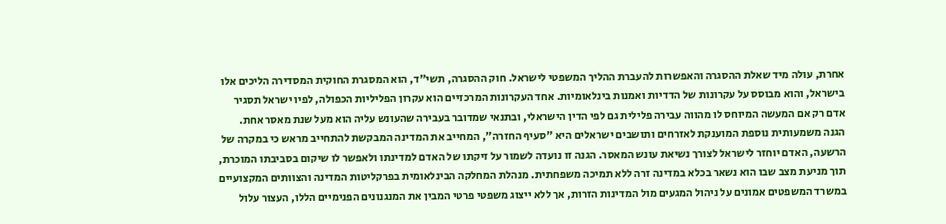אחרת, עולה מיד שאלת ההסגרה והאפשרות להעברת ההליך המשפטי לישראל. חוק ההסגרה, תשי"ד, הוא המסגרת החוקית המסדירה הליכים אלו בישראל, והוא מבוסס על עקרונות של הדדיות ואמנות בינלאומיות. אחד העקרונות המרכזיים הוא עקרון הפליליות הכפולה, לפיו ישראל תסגיר אדם רק אם המעשה המיוחס לו מהווה עבירה פלילית גם לפי הדין הישראלי, ובתנאי שמדובר בעבירה שהעונש עליה הוא מעל שנת מאסר אחת.
הגנה משמעותית נוספת המוענקת לאזרחים ותושבים ישראלים היא "סעיף החזרה", המחייב את המדינה המבקשת להתחייב מראש כי במקרה של הרשעה, האדם יוחזר לישראל לצורך נשיאת עונש המאסר. הגנה זו נועדה לשמור על זיקתו של האדם למדינתו ולאפשר לו שיקום בסביבתו המוכרת, תוך מניעת מצב שבו הוא נשאר בכלא במדינה זרה ללא תמיכה משפחתית. מנהלת המחלקה הבינלאומית בפרקליטות המדינה והצוותים המקצועיים במשרד המשפטים אמונים על ניהול המגעים מול המדינות הזרות, אך ללא ייצוג משפטי פרטי המבין את המנגנונים הפנימיים הללו, העצור עלול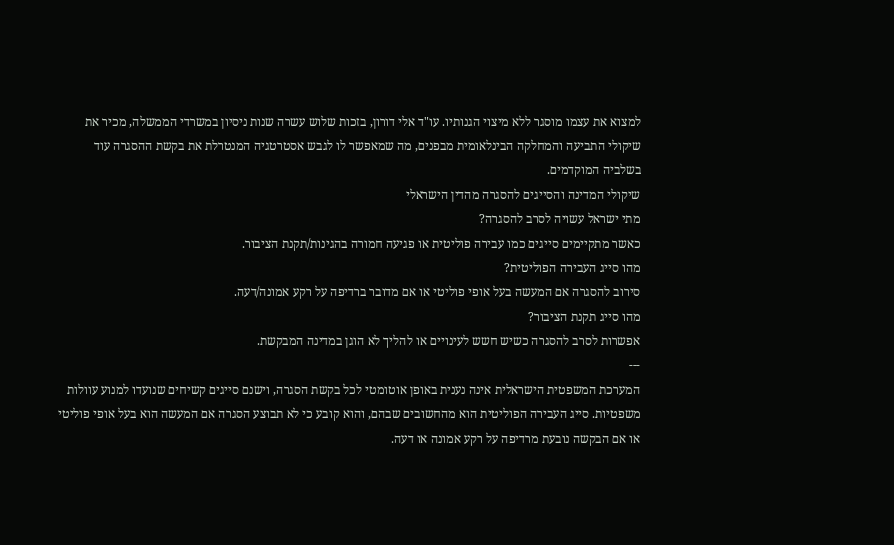למצוא את עצמו מוסגר ללא מיצוי הגנותיו. עו"ד אלי דורון, בזכות שלוש עשרה שנות ניסיון במשרדי הממשלה, מכיר את שיקולי התביעה והמחלקה הבינלאומית מבפנים, מה שמאפשר לו לגבש אסטרטגיה המנטרלת את בקשת ההסגרה עוד בשלביה המוקדמים.
שיקולי המדינה והסייגים להסגרה מהדין הישראלי
מתי ישראל עשויה לסרב להסגרה?
כאשר מתקיימים סייגים כמו עבירה פוליטית או פגיעה חמורה בהגינות/תקנת הציבור.
מהו סייג העבירה הפוליטית?
סירוב להסגרה אם המעשה בעל אופי פוליטי או אם מדובר ברדיפה על רקע אמונה/דעה.
מהו סייג תקנת הציבור?
אפשרות לסרב להסגרה כשיש חשש לעינויים או להליך לא הוגן במדינה המבקשת.
---
המערכת המשפטית הישראלית אינה נענית באופן אוטומטי לכל בקשת הסגרה, וישנם סייגים קשיחים שנועדו למנוע עוולות משפטיות. סייג העבירה הפוליטית הוא מהחשובים שבהם, והוא קובע כי לא תבוצע הסגרה אם המעשה הוא בעל אופי פוליטי או אם הבקשה נובעת מרדיפה על רקע אמונה או דעה.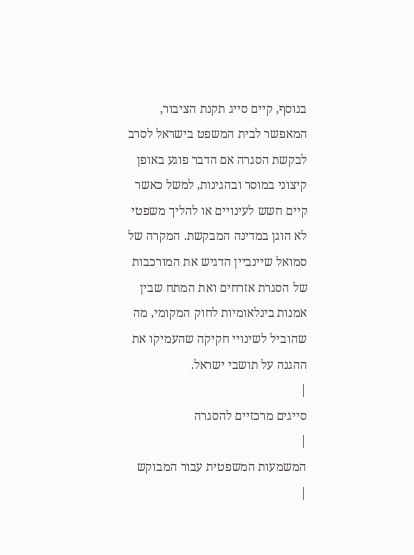בנוסף, קיים סייג תקנת הציבור, המאפשר לבית המשפט בישראל לסרב לבקשת הסגרה אם הדבר פוגע באופן קיצוני במוסר ובהגינות, למשל כאשר קיים חשש לעינויים או להליך משפטי לא הוגן במדינה המבקשת. המקרה של סמואל שיינביין הדגיש את המורכבות של הסגרת אזרחים ואת המתח שבין אמנות בינלאומיות לחוק המקומי, מה שהוביל לשינויי חקיקה שהעמיקו את ההגנה על תושבי ישראל.
|
סייגים מרכזיים להסגרה
|
המשמעות המשפטית עבור המבוקש
|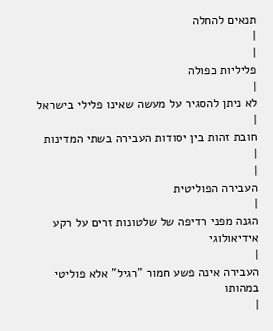תנאים להחלה
|
|
פליליות כפולה
|
לא ניתן להסגיר על מעשה שאינו פלילי בישראל
|
חובת זהות בין יסודות העבירה בשתי המדינות
|
|
העבירה הפוליטית
|
הגנה מפני רדיפה של שלטונות זרים על רקע אידיאולוגי
|
העבירה אינה פשע חמור "רגיל" אלא פוליטי במהותו
|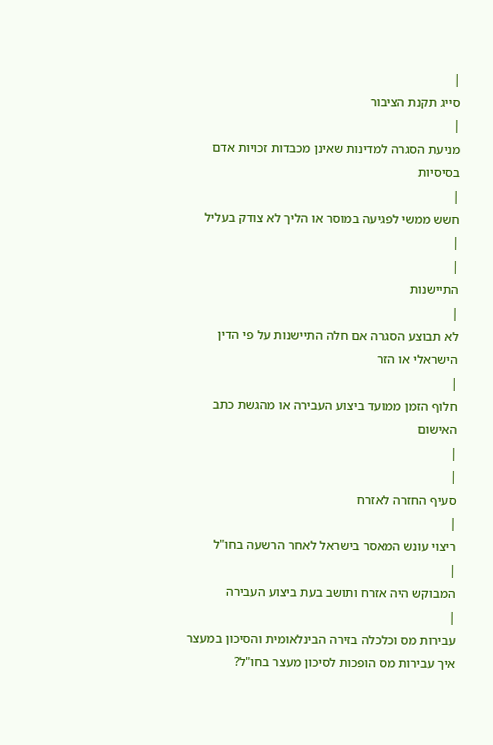|
סייג תקנת הציבור
|
מניעת הסגרה למדינות שאינן מכבדות זכויות אדם בסיסיות
|
חשש ממשי לפגיעה במוסר או הליך לא צודק בעליל
|
|
התיישנות
|
לא תבוצע הסגרה אם חלה התיישנות על פי הדין הישראלי או הזר
|
חלוף הזמן ממועד ביצוע העבירה או מהגשת כתב האישום
|
|
סעיף החזרה לאזרח
|
ריצוי עונש המאסר בישראל לאחר הרשעה בחו"ל
|
המבוקש היה אזרח ותושב בעת ביצוע העבירה
|
עבירות מס וכלכלה בזירה הבינלאומית והסיכון במעצר
איך עבירות מס הופכות לסיכון מעצר בחו"ל?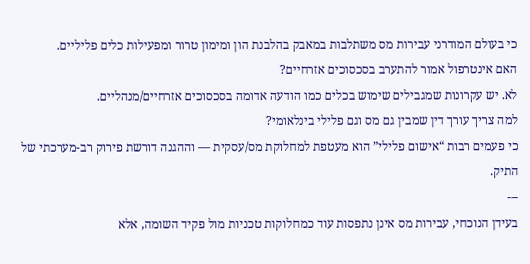כי בעולם המודרני עבירות מס משתלבות במאבק בהלבנת הון ומימון טרור ומפעילות כלים פליליים.
האם אינטרפול אמור להתערב בסכסוכים אזרחיים?
לא. יש עקרונות שמגבילים שימוש בכלים כמו הודעה אדומה בסכסוכים אזרחיים/מנהליים.
למה צריך עורך דין שמבין גם מס וגם פלילי בינלאומי?
כי פעמים רבות “אישום פלילי” הוא מעטפת למחלוקת מס/עסקית — וההגנה דורשת פירוק רב-מערכתי של התיק.
---
בעידן הנוכחי, עבירות מס אינן נתפסות עוד כמחלוקות טכניות מול פקיד השומה, אלא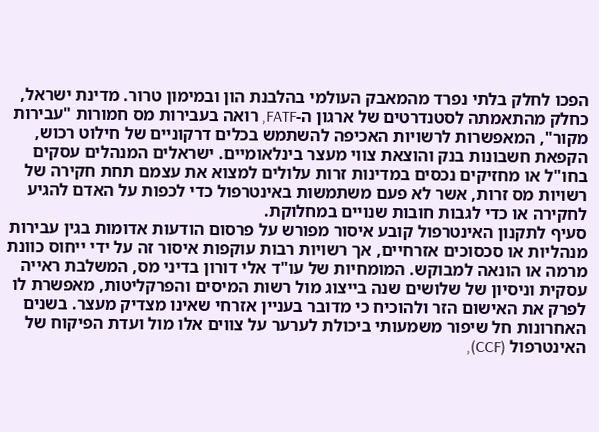הפכו לחלק בלתי נפרד מהמאבק העולמי בהלבנת הון ובמימון טרור. מדינת ישראל, כחלק מהתאמתה לסטנדרטים של ארגון ה-FATF, רואה בעבירות מס חמורות "עבירות מקור", המאפשרות לרשויות האכיפה להשתמש בכלים דרקוניים של חילוט רכוש, הקפאת חשבונות בנק והוצאת צווי מעצר בינלאומיים. ישראלים המנהלים עסקים בחו"ל או מחזיקים נכסים במדינות זרות עלולים למצוא את עצמם תחת חקירה של רשויות מס זרות, אשר לא פעם משתמשות באינטרפול כדי לכפות על האדם להגיע לחקירה או כדי לגבות חובות שנויים במחלוקת.
סעיף לתקנון האינטרפול קובע איסור מפורש על פרסום הודעות אדומות בגין עבירות מנהליות או סכסוכים אזרחיים, אך רשויות רבות עוקפות איסור זה על ידי ייחוס כוונת מרמה או הונאה למבוקש. המומחיות של עו"ד אלי דורון בדיני מס, המשלבת ראייה עסקית וניסיון של שלושים שנה בייצוג מול רשות המיסים והפרקליטות, מאפשרת לו לפרק את האישום הזר ולהוכיח כי מדובר בעניין אזרחי שאינו מצדיק מעצר. בשנים האחרונות חל שיפור משמעותי ביכולת לערער על צווים אלו מול ועדת הפיקוח של האינטרפול (CCF),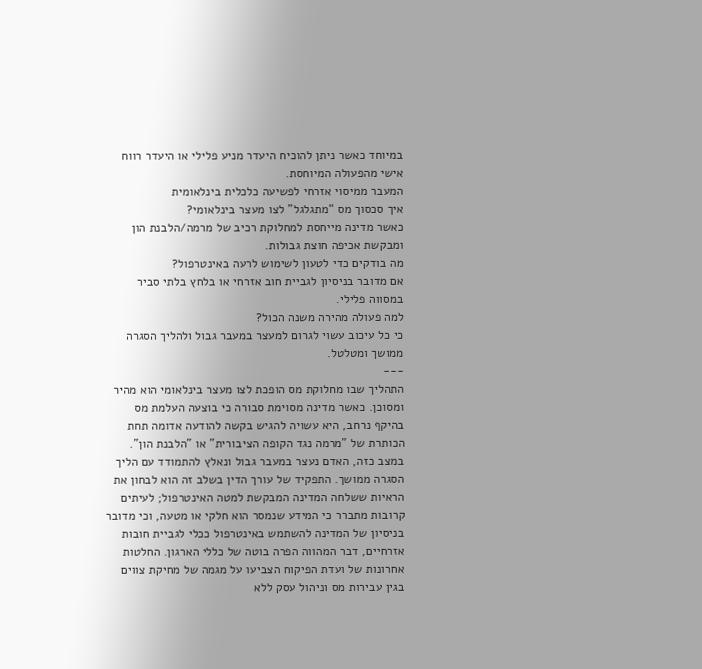במיוחד כאשר ניתן להוכיח היעדר מניע פלילי או היעדר רווח אישי מהפעולה המיוחסת.
המעבר ממיסוי אזרחי לפשיעה כלכלית בינלאומית
איך סכסוך מס “מתגלגל” לצו מעצר בינלאומי?
כאשר מדינה מייחסת למחלוקת רכיב של מרמה/הלבנת הון ומבקשת אכיפה חוצת גבולות.
מה בודקים כדי לטעון לשימוש לרעה באינטרפול?
אם מדובר בניסיון לגביית חוב אזרחי או בלחץ בלתי סביר במסווה פלילי.
למה פעולה מהירה משנה הכול?
כי כל עיכוב עשוי לגרום למעצר במעבר גבול ולהליך הסגרה ממושך ומטלטל.
---
התהליך שבו מחלוקת מס הופכת לצו מעצר בינלאומי הוא מהיר ומסוכן. כאשר מדינה מסוימת סבורה כי בוצעה העלמת מס בהיקף נרחב, היא עשויה להגיש בקשה להודעה אדומה תחת הכותרת של "מרמה נגד הקופה הציבורית" או "הלבנת הון". במצב כזה, האדם נעצר במעבר גבול ונאלץ להתמודד עם הליך הסגרה ממושך. התפקיד של עורך הדין בשלב זה הוא לבחון את הראיות ששלחה המדינה המבקשת למטה האינטרפול; לעיתים קרובות מתברר כי המידע שנמסר הוא חלקי או מטעה, וכי מדובר בניסיון של המדינה להשתמש באינטרפול ככלי לגביית חובות אזרחיים, דבר המהווה הפרה בוטה של כללי הארגון. החלטות אחרונות של ועדת הפיקוח הצביעו על מגמה של מחיקת צווים בגין עבירות מס וניהול עסק ללא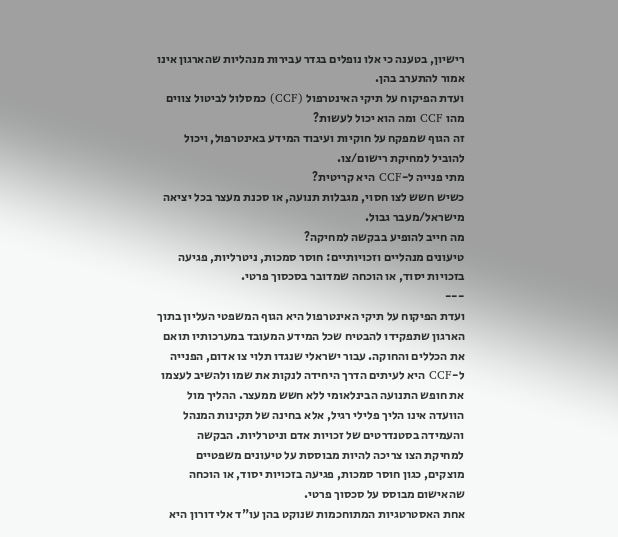רישיון, בטענה כי אלו נופלים בגדר עבירות מנהליות שהארגון אינו אמור להתערב בהן.
ועדת הפיקוח על תיקי האינטרפול (CCF) כמסלול לביטול צווים
מהו CCF ומה הוא יכול לעשות?
זה הגוף שמפקח על חוקיות ועיבוד המידע באינטרפול, ויכול להוביל למחיקת רישום/צו.
מתי פנייה ל-CCF היא קריטית?
כשיש חשש לצו חסוי, מגבלות תנועה, או סכנת מעצר בכל יציאה מישראל/מעבר גבול.
מה חייב להופיע בבקשה למחיקה?
טיעונים מנהליים וזכויותיים: חוסר סמכות, ניטרליות, פגיעה בזכויות יסוד, או הוכחה שמדובר בסכסוך פרטי.
---
ועדת הפיקוח על תיקי האינטרפול היא הגוף המשפטי העליון בתוך הארגון שתפקידו להבטיח שכל המידע המעובד במערכותיו תואם את הכללים והחוקה. עבור ישראלי שנגדו תלוי צו אדום, הפנייה ל-CCF היא לעיתים הדרך היחידה לנקות את שמו ולהשיב לעצמו את חופש התנועה הבינלאומי ללא חשש ממעצר. ההליך מול הוועדה אינו הליך פלילי רגיל, אלא בחינה של תקינות המנהל והעמידה בסטנדרטים של זכויות אדם וניטרליות. הבקשה למחיקת הצו צריכה להיות מבוססת על טיעונים משפטיים מוצקים, כגון חוסר סמכות, פגיעה בזכויות יסוד, או הוכחה שהאישום מבוסס על סכסוך פרטי.
אחת האסטרטגיות המתוחכמות שנוקט בהן עו"ד אלי דורון היא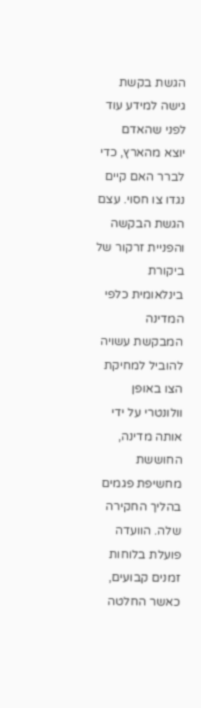הגשת בקשת גישה למידע עוד לפני שהאדם יוצא מהארץ, כדי לברר האם קיים נגדו צו חסוי. עצם הגשת הבקשה והפניית זרקור של ביקורת בינלאומית כלפי המדינה המבקשת עשויה להוביל למחיקת הצו באופן וולונטרי על ידי אותה מדינה, החוששת מחשיפת פגמים בהליך החקירה שלה. הוועדה פועלת בלוחות זמנים קבועים, כאשר החלטה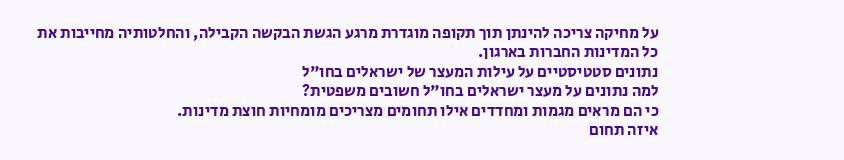על מחיקה צריכה להינתן תוך תקופה מוגדרת מרגע הגשת הבקשה הקבילה, והחלטותיה מחייבות את כל המדינות החברות בארגון.
נתונים סטטיסטיים על עילות המעצר של ישראלים בחו"ל
למה נתונים על מעצר ישראלים בחו"ל חשובים משפטית?
כי הם מראים מגמות ומחדדים אילו תחומים מצריכים מומחיות חוצת מדינות.
איזה תחום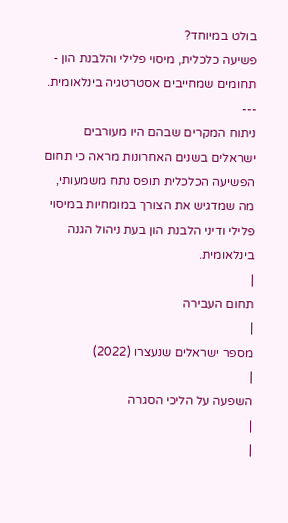בולט במיוחד?
פשיעה כלכלית, מיסוי פלילי והלבנת הון - תחומים שמחייבים אסטרטגיה בינלאומית.
---
ניתוח המקרים שבהם היו מעורבים ישראלים בשנים האחרונות מראה כי תחום הפשיעה הכלכלית תופס נתח משמעותי, מה שמדגיש את הצורך במומחיות במיסוי פלילי ודיני הלבנת הון בעת ניהול הגנה בינלאומית.
|
תחום העבירה
|
מספר ישראלים שנעצרו (2022)
|
השפעה על הליכי הסגרה
|
|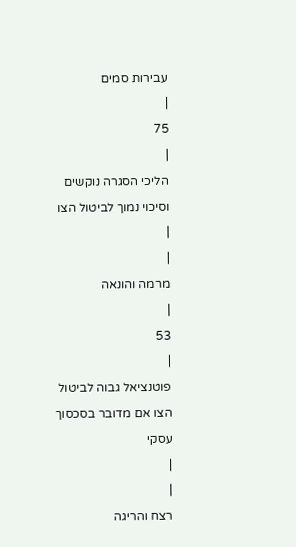עבירות סמים
|
75
|
הליכי הסגרה נוקשים וסיכוי נמוך לביטול הצו
|
|
מרמה והונאה
|
53
|
פוטנציאל גבוה לביטול הצו אם מדובר בסכסוך עסקי
|
|
רצח והריגה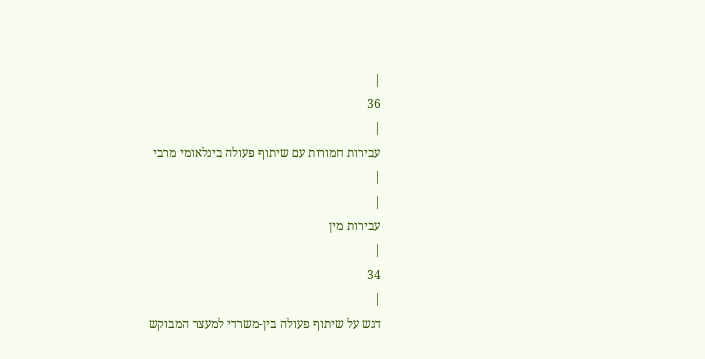|
36
|
עבירות חמורות עם שיתוף פעולה בינלאומי מרבי
|
|
עבירות מין
|
34
|
דגש על שיתוף פעולה בין-משרדי למעצר המבוקש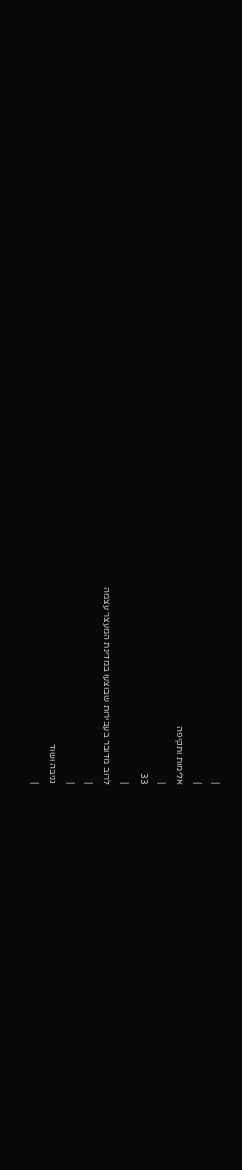|
|
אלימות ותקיפה
|
33
|
לרוב מדובר בעבירות שבוצעו במדינת המעצר עצמה
|
|
גניבה ושוד
|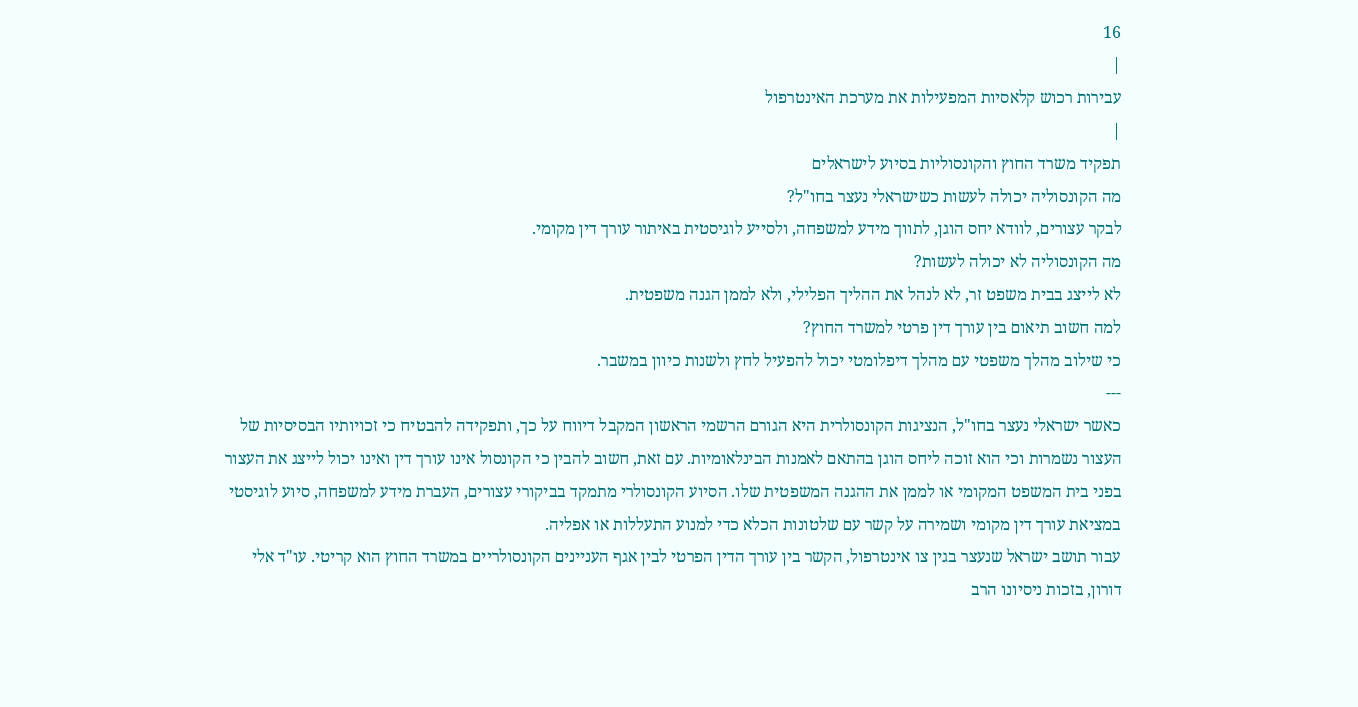16
|
עבירות רכוש קלאסיות המפעילות את מערכת האינטרפול
|
תפקיד משרד החוץ והקונסוליות בסיוע לישראלים
מה הקונסוליה יכולה לעשות כשישראלי נעצר בחו"ל?
לבקר עצורים, לוודא יחס הוגן, לתווך מידע למשפחה, ולסייע לוגיסטית באיתור עורך דין מקומי.
מה הקונסוליה לא יכולה לעשות?
לא לייצג בבית משפט זר, לא לנהל את ההליך הפלילי, ולא לממן הגנה משפטית.
למה חשוב תיאום בין עורך דין פרטי למשרד החוץ?
כי שילוב מהלך משפטי עם מהלך דיפלומטי יכול להפעיל לחץ ולשנות כיוון במשבר.
---
כאשר ישראלי נעצר בחו"ל, הנציגות הקונסולרית היא הגורם הרשמי הראשון המקבל דיווח על כך, ותפקידה להבטיח כי זכויותיו הבסיסיות של העצור נשמרות וכי הוא זוכה ליחס הוגן בהתאם לאמנות הבינלאומיות. עם זאת, חשוב להבין כי הקונסול אינו עורך דין ואינו יכול לייצג את העצור בפני בית המשפט המקומי או לממן את ההגנה המשפטית שלו. הסיוע הקונסולרי מתמקד בביקורי עצורים, העברת מידע למשפחה, סיוע לוגיסטי במציאת עורך דין מקומי ושמירה על קשר עם שלטונות הכלא כדי למנוע התעללות או אפליה.
עבור תושב ישראל שנעצר בגין צו אינטרפול, הקשר בין עורך הדין הפרטי לבין אגף העניינים הקונסולריים במשרד החוץ הוא קריטי. עו"ד אלי דורון, בזכות ניסיונו הרב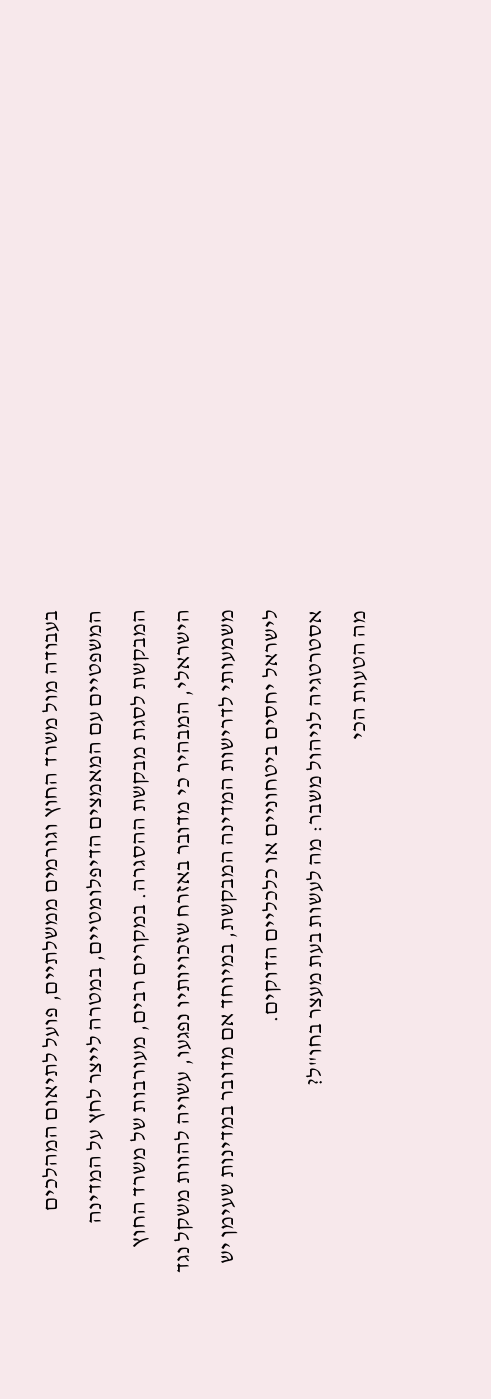בעבודה מול משרד החוץ וגורמים ממשלתיים, פועל לתיאום המהלכים המשפטיים עם המאמצים הדיפלומטיים, במטרה לייצר לחץ על המדינה המבקשת לסגת מבקשת ההסגרה. במקרים רבים, מעורבות של משרד החוץ הישראלי, המבהיר כי מדובר באזרח שזכויותיו נפגעו, עשויה להוות משקל נגד משמעותי לדרישות המדינה המבקשת, במיוחד אם מדובר במדינות שעימן יש לישראל יחסים ביטחוניים או כלכליים הדוקים.
אסטרטגיה לניהול משבר: מה לעשות בעת מעצר בחו"ל?
מה הטעות הכי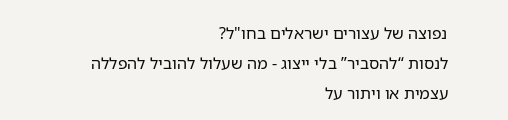נפוצה של עצורים ישראלים בחו"ל?
לנסות “להסביר” בלי ייצוג - מה שעלול להוביל להפללה עצמית או ויתור על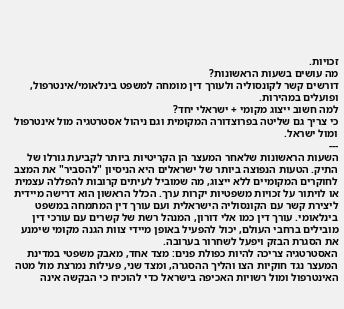זכויות.
מה עושים בשעות הראשונות?
דורשים קשר לקונסוליה ולעורך דין מומחה למשפט בינלאומי/אינטרפול, ופועלים במהירות.
למה חשוב ייצוג מקומי + ישראלי יחד?
כי צריך גם שליטה בפרוצדורה המקומית וגם ניהול אסטרטגיה מול אינטרפול ומול ישראל.
---
השעות הראשונות שלאחר המעצר הן הקריטיות ביותר לקביעת גורלו של התיק. הטעות הנפוצה ביותר של ישראלים היא הניסיון "להסביר" את המצב לחוקרים המקומיים ללא ייצוג, מה שמוביל לעיתים קרובות להפללה עצמית או לויתור על זכויות משפטיות יקרות ערך. הכלל הראשון הוא דרישה מיידית ליצירת קשר עם הקונסוליה הישראלית ועם עורך דין המתמחה במשפט בינלאומי. עורך דין כמו אלי דורון, המנהל רשת של קשרים עם עורכי דין מובילים ברחבי העולם, יכול להפעיל באופן מיידי צוות הגנה מקומי שימנע את הסגרת הבזק ויפעל לשחרור בערובה.
האסטרטגיה צריכה להיות כפולת פנים: מצד אחד, מאבק משפטי במדינת המעצר נגד חוקיות הצו והליך ההסגרה, ומצד שני, פעילות נמרצת מול מטה האינטרפול ומול רשויות האכיפה בישראל כדי להוכיח כי הבקשה אינה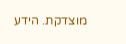מוצדקת. הידע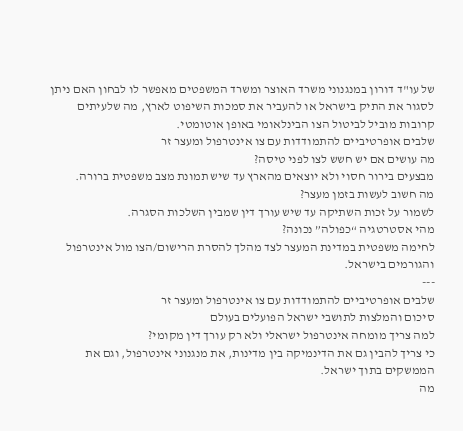של עו"ד דורון במנגנוני משרד האוצר ומשרד המשפטים מאפשר לו לבחון האם ניתן לסגור את התיק בישראל או להעביר את סמכות השיפוט לארץ, מה שלעיתים קרובות מוביל לביטול הצו הבינלאומי באופן אוטומטי.
שלבים אופרטיביים להתמודדות עם צו אינטרפול ומעצר זר
מה עושים אם יש חשש לצו לפני טיסה?
מבצעים בירור חסוי ולא יוצאים מהארץ עד שיש תמונת מצב משפטית ברורה.
מה חשוב לעשות בזמן מעצר?
לשמור על זכות השתיקה עד שיש עורך דין שמבין השלכות הסגרה.
מהי אסטרטגיה “כפולה” נכונה?
לחימה משפטית במדינת המעצר לצד מהלך להסרת הרישום/הצו מול אינטרפול והגורמים בישראל.
---
שלבים אופרטיביים להתמודדות עם צו אינטרפול ומעצר זר
סיכום והמלצות לתושבי ישראל הפועלים בעולם
למה צריך מומחה אינטרפול ישראלי ולא רק עורך דין מקומי?
כי צריך להבין גם את הדינמיקה בין מדינות, את מנגנוני אינטרפול, וגם את הממשקים בתוך ישראל.
מה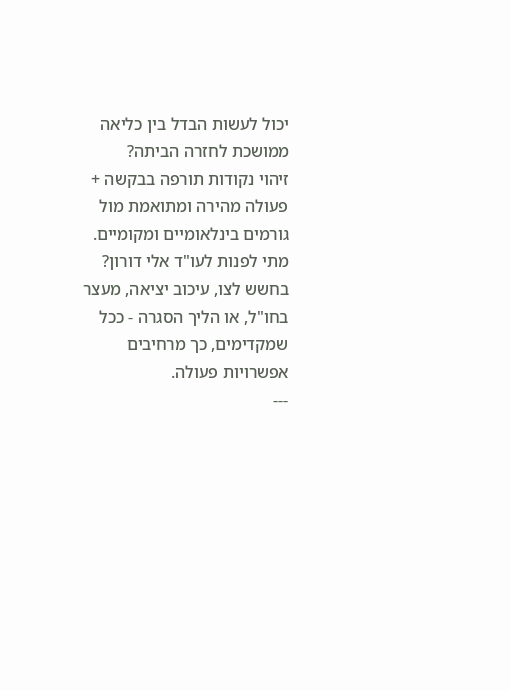יכול לעשות הבדל בין כליאה ממושכת לחזרה הביתה?
זיהוי נקודות תורפה בבקשה + פעולה מהירה ומתואמת מול גורמים בינלאומיים ומקומיים.
מתי לפנות לעו"ד אלי דורון?
בחשש לצו, עיכוב יציאה, מעצר בחו"ל, או הליך הסגרה - ככל שמקדימים, כך מרחיבים אפשרויות פעולה.
---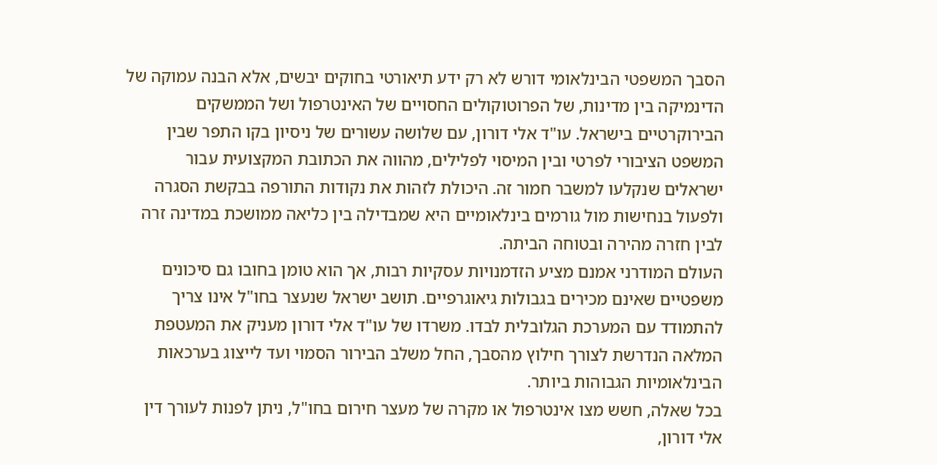הסבך המשפטי הבינלאומי דורש לא רק ידע תיאורטי בחוקים יבשים, אלא הבנה עמוקה של הדינמיקה בין מדינות, של הפרוטוקולים החסויים של האינטרפול ושל הממשקים הבירוקרטיים בישראל. עו"ד אלי דורון, עם שלושה עשורים של ניסיון בקו התפר שבין המשפט הציבורי לפרטי ובין המיסוי לפלילים, מהווה את הכתובת המקצועית עבור ישראלים שנקלעו למשבר חמור זה. היכולת לזהות את נקודות התורפה בבקשת הסגרה ולפעול בנחישות מול גורמים בינלאומיים היא שמבדילה בין כליאה ממושכת במדינה זרה לבין חזרה מהירה ובטוחה הביתה.
העולם המודרני אמנם מציע הזדמנויות עסקיות רבות, אך הוא טומן בחובו גם סיכונים משפטיים שאינם מכירים בגבולות גיאוגרפיים. תושב ישראל שנעצר בחו"ל אינו צריך להתמודד עם המערכת הגלובלית לבדו. משרדו של עו"ד אלי דורון מעניק את המעטפת המלאה הנדרשת לצורך חילוץ מהסבך, החל משלב הבירור הסמוי ועד לייצוג בערכאות הבינלאומיות הגבוהות ביותר.
בכל שאלה, חשש מצו אינטרפול או מקרה של מעצר חירום בחו"ל, ניתן לפנות לעורך דין אלי דורון,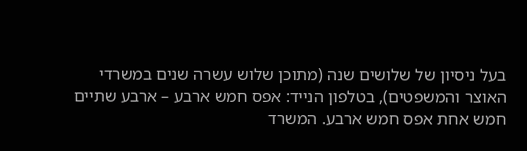בעל ניסיון של שלושים שנה (מתוכן שלוש עשרה שנים במשרדי האוצר והמשפטים), בטלפון הנייד: אפס חמש ארבע – ארבע שתיים חמש אחת אפס חמש ארבע. המשרד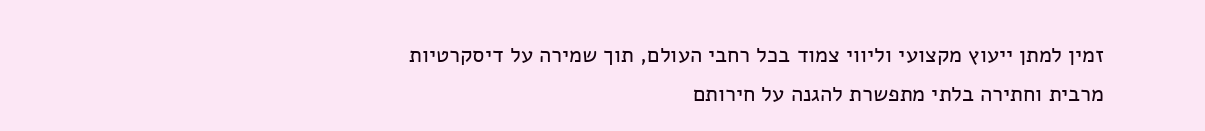זמין למתן ייעוץ מקצועי וליווי צמוד בכל רחבי העולם, תוך שמירה על דיסקרטיות מרבית וחתירה בלתי מתפשרת להגנה על חירותם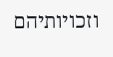וזכויותיהם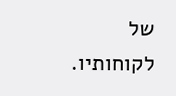של לקוחותיו.